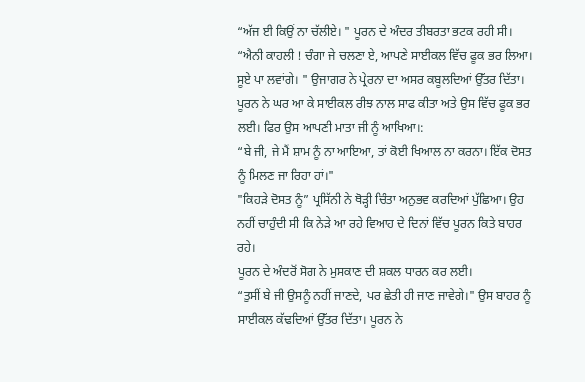“ਅੱਜ ਈ ਕਿਉਂ ਨਾ ਚੱਲੀਏ। " ਪੂਰਨ ਦੇ ਅੰਦਰ ਤੀਬਰਤਾ ਭਟਕ ਰਹੀ ਸੀ।
“ਐਨੀ ਕਾਹਲੀ ! ਚੰਗਾ ਜੇ ਚਲਣਾ ਏ, ਆਪਣੇ ਸਾਈਕਲ ਵਿੱਚ ਫੂਕ ਭਰ ਲਿਆ। ਸੂਏ ਪਾ ਲਵਾਂਗੇ। " ਉਜਾਗਰ ਨੇ ਪ੍ਰੇਰਨਾ ਦਾ ਅਸਰ ਕਬੂਲਦਿਆਂ ਉੱਤਰ ਦਿੱਤਾ।
ਪੂਰਨ ਨੇ ਘਰ ਆ ਕੇ ਸਾਈਕਲ ਰੀਝ ਨਾਲ ਸਾਫ ਕੀਤਾ ਅਤੇ ਉਸ ਵਿੱਚ ਫੂਕ ਭਰ ਲਈ। ਫਿਰ ਉਸ ਆਪਣੀ ਮਾਤਾ ਜੀ ਨੂੰ ਆਖਿਆ।:
“ਬੇ ਜੀ, ਜੇ ਮੈਂ ਸ਼ਾਮ ਨੂੰ ਨਾ ਆਇਆ, ਤਾਂ ਕੋਈ ਖਿਆਲ ਨਾ ਕਰਨਾ। ਇੱਕ ਦੋਸਤ ਨੂੰ ਮਿਲਣ ਜਾ ਰਿਹਾ ਹਾਂ।"
"ਕਿਹੜੇ ਦੋਸਤ ਨੂੰ” ਪ੍ਰਸਿੱਨੀ ਨੇ ਥੋੜ੍ਹੀ ਚਿੰਤਾ ਅਨੁਭਵ ਕਰਦਿਆਂ ਪੁੱਛਿਆ। ਉਹ ਨਹੀਂ ਚਾਹੁੰਦੀ ਸੀ ਕਿ ਨੇੜੇ ਆ ਰਹੇ ਵਿਆਹ ਦੇ ਦਿਨਾਂ ਵਿੱਚ ਪੂਰਨ ਕਿਤੇ ਬਾਹਰ ਰਹੇ।
ਪੂਰਨ ਦੇ ਅੰਦਰੋਂ ਸੋਗ ਨੇ ਮੁਸਕਾਣ ਦੀ ਸ਼ਕਲ ਧਾਰਨ ਕਰ ਲਈ।
“ਤੁਸੀਂ ਬੇ ਜੀ ਉਸਨੂੰ ਨਹੀਂ ਜਾਣਦੇ, ਪਰ ਛੇਤੀ ਹੀ ਜਾਣ ਜਾਵੇਗੇ।" ਉਸ ਬਾਹਰ ਨੂੰ ਸਾਈਕਲ ਕੱਢਦਿਆਂ ਉੱਤਰ ਦਿੱਤਾ। ਪੂਰਨ ਨੇ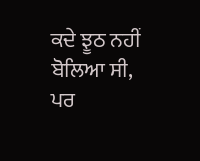ਕਦੇ ਝੂਠ ਨਹੀਂ ਬੋਲਿਆ ਸੀ, ਪਰ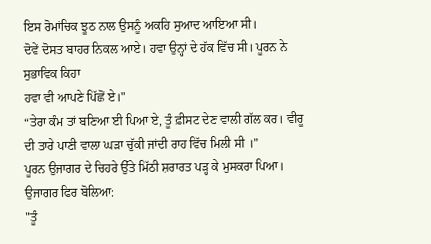ਇਸ ਰੋਮਾਂਚਿਕ ਝੂਠ ਨਾਲ ਉਸਨੂੰ ਅਕਹਿ ਸੁਆਦ ਆਇਆ ਸੀ।
ਦੋਵੇਂ ਦੋਸਤ ਬਾਹਰ ਨਿਕਲ ਆਏ। ਹਵਾ ਉਨ੍ਹਾਂ ਦੇ ਹੱਕ ਵਿੱਚ ਸੀ। ਪੂਰਨ ਨੇ ਸੁਭਾਵਿਕ ਕਿਹਾ
ਹਵਾ ਵੀ ਆਪਣੇ ਪਿੱਛੋਂ ਏ।"
“ਤੇਰਾ ਕੰਮ ਤਾਂ ਬਣਿਆ ਈ ਪਿਆ ਏ, ਤੂੰ ਫ਼ੀਸਟ ਦੇਣ ਵਾਲੀ ਗੱਲ ਕਰ। ਵੀਰੂ ਦੀ ਤਾਰੇ ਪਾਣੀ ਵਾਲਾ ਘੜਾ ਚੁੱਕੀ ਜਾਂਦੀ ਰਾਹ ਵਿੱਚ ਮਿਲੀ ਸੀ ।”
ਪੂਰਨ ਉਜਾਗਰ ਦੇ ਚਿਹਰੇ ਉੱਤੇ ਮਿੱਠੀ ਸ਼ਰਾਰਤ ਪੜ੍ਹ ਕੇ ਮੁਸਕਰਾ ਪਿਆ। ਉਜਾਗਰ ਫਿਰ ਬੋਲਿਆ:
"ਤੂੰ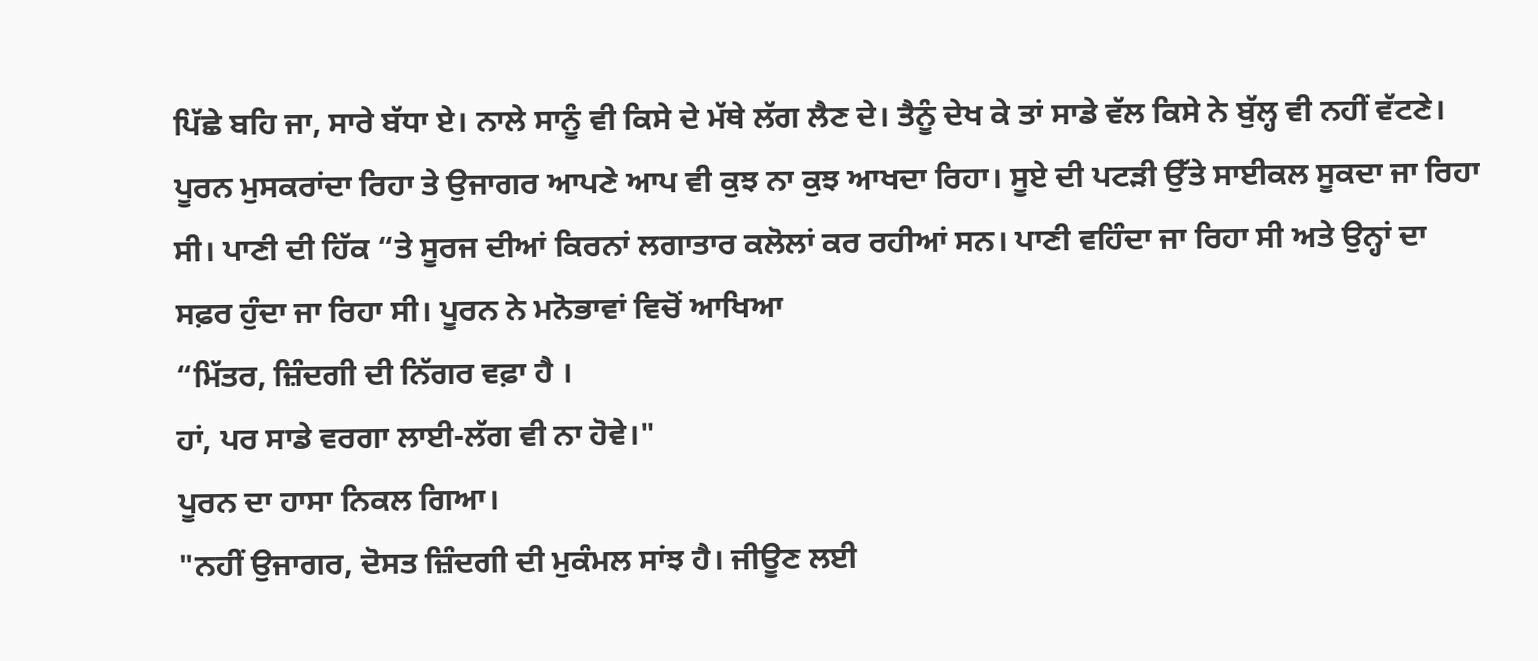ਪਿੱਛੇ ਬਹਿ ਜਾ, ਸਾਰੇ ਬੱਧਾ ਏ। ਨਾਲੇ ਸਾਨੂੰ ਵੀ ਕਿਸੇ ਦੇ ਮੱਥੇ ਲੱਗ ਲੈਣ ਦੇ। ਤੈਨੂੰ ਦੇਖ ਕੇ ਤਾਂ ਸਾਡੇ ਵੱਲ ਕਿਸੇ ਨੇ ਬੁੱਲ੍ਹ ਵੀ ਨਹੀਂ ਵੱਟਣੇ।
ਪੂਰਨ ਮੁਸਕਰਾਂਦਾ ਰਿਹਾ ਤੇ ਉਜਾਗਰ ਆਪਣੇ ਆਪ ਵੀ ਕੁਝ ਨਾ ਕੁਝ ਆਖਦਾ ਰਿਹਾ। ਸੂਏ ਦੀ ਪਟੜੀ ਉੱਤੇ ਸਾਈਕਲ ਸੂਕਦਾ ਜਾ ਰਿਹਾ ਸੀ। ਪਾਣੀ ਦੀ ਹਿੱਕ “ਤੇ ਸੂਰਜ ਦੀਆਂ ਕਿਰਨਾਂ ਲਗਾਤਾਰ ਕਲੋਲਾਂ ਕਰ ਰਹੀਆਂ ਸਨ। ਪਾਣੀ ਵਹਿੰਦਾ ਜਾ ਰਿਹਾ ਸੀ ਅਤੇ ਉਨ੍ਹਾਂ ਦਾ ਸਫ਼ਰ ਹੁੰਦਾ ਜਾ ਰਿਹਾ ਸੀ। ਪੂਰਨ ਨੇ ਮਨੋਭਾਵਾਂ ਵਿਚੋਂ ਆਖਿਆ
“ਮਿੱਤਰ, ਜ਼ਿੰਦਗੀ ਦੀ ਨਿੱਗਰ ਵਫ਼ਾ ਹੈ ।
ਹਾਂ, ਪਰ ਸਾਡੇ ਵਰਗਾ ਲਾਈ-ਲੱਗ ਵੀ ਨਾ ਹੋਵੇ।"
ਪੂਰਨ ਦਾ ਹਾਸਾ ਨਿਕਲ ਗਿਆ।
"ਨਹੀਂ ਉਜਾਗਰ, ਦੋਸਤ ਜ਼ਿੰਦਗੀ ਦੀ ਮੁਕੰਮਲ ਸਾਂਝ ਹੈ। ਜੀਊਣ ਲਈ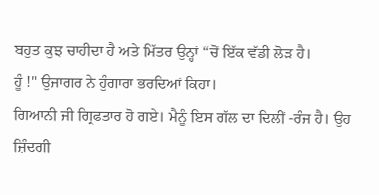ਬਹੁਤ ਕੁਝ ਚਾਹੀਦਾ ਹੈ ਅਤੇ ਮਿੱਤਰ ਉਨ੍ਹਾਂ “ਚੋਂ ਇੱਕ ਵੱਡੀ ਲੋੜ ਹੈ।
ਹੂੰ !" ਉਜਾਗਰ ਨੇ ਹੁੰਗਾਰਾ ਭਰਦਿਆਂ ਕਿਹਾ।
ਗਿਆਨੀ ਜੀ ਗ੍ਰਿਫਤਾਰ ਹੋ ਗਏ। ਮੈਨੂੰ ਇਸ ਗੱਲ ਦਾ ਦਿਲੀਂ -ਰੰਜ ਹੈ। ਉਹ ਜ਼ਿੰਦਗੀ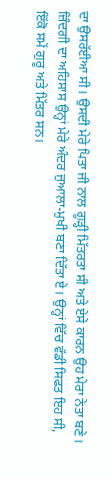ਦਾ ਉਸਰੱਈਆ ਸੀ। ਉਸਦੀ ਮੇਰੇ ਪਿਤਾ ਜੀ ਨਾਲ ਗੂੜ੍ਹੀ ਮਿੱਤਰਤਾ ਸੀ ਅਤੇ ਏਸੇ ਕਾਰਨ ਉਹ ਮੇਰਾ ਨੇਤਾ ਬਣੇ। ਜ਼ਿੰਦਗੀ ਦਾ ਅਹਿਸਾਸ ਉਨ੍ਹਾਂ ਮੇਰੇ ਅੰਦਰ ਜੁਆਲਾ-ਮੁਖੀ ਬਣਾ ਦਿੱਤਾ ਏ। ਉਨ੍ਹਾਂ ਵਿੱਚ ਵੱਡੀ ਸਿਫਤ ਇਹ ਸੀ, ਇੱਕੋ ਸਮੇਂ ਗੁਰੂ ਅਤੇ ਮਿੱਤਰ ਸਨ।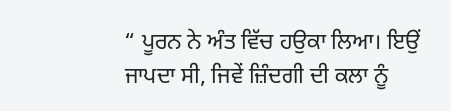“ ਪੂਰਨ ਨੇ ਅੰਤ ਵਿੱਚ ਹਉਕਾ ਲਿਆ। ਇਉਂ ਜਾਪਦਾ ਸੀ, ਜਿਵੇਂ ਜ਼ਿੰਦਗੀ ਦੀ ਕਲਾ ਨੂੰ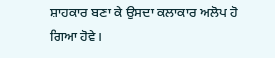ਸ਼ਾਹਕਾਰ ਬਣਾ ਕੇ ਉਸਦਾ ਕਲਾਕਾਰ ਅਲੋਪ ਹੋ ਗਿਆ ਹੋਵੇ।